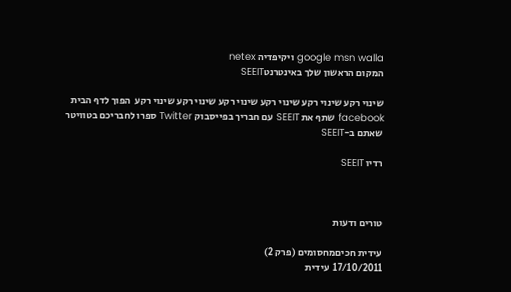google msn walla ויקיפדיה netex
המקום הראשון שלך באינטרנטSEEIT

שינוי רקע שינוי רקע שינוי רקע שינוי רקע שינוי רקע שינוי רקע  הפוך לדף הבית
facebook שתף את SEEIT עם חבריך בפייסבוק Twitter ספרו לחבריכם בטוויטר שאתם ב-SEEIT

רדיו SEEIT



טורים ודעות

עידית חכיםמחסומים (פרק 2)
17/10/2011  עידית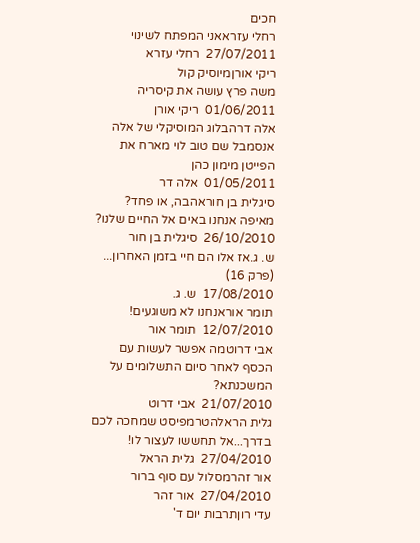חכים
רחלי עזראאני המפתח לשינוי
27/07/2011  רחלי עזרא
ריקי אורןמיוסיק קול
משה פרץ עושה את קיסריה
01/06/2011  ריקי אורן
אלה דרהבלוג המוסיקלי של אלה
אנסמבל שם טוב לוי מארח את הפייטן מימון כהן
01/05/2011  אלה דר
סיגלית בן חוראהבה, או פחד? מאיפה אנחנו באים אל החיים שלנו?
26/10/2010  סיגלית בן חור
ש. ג.אז אלו הם חיי בזמן האחרון... (פרק 16)
17/08/2010  ש. ג.
תומר אוראנחנו לא משוגעים!
12/07/2010  תומר אור
אבי דרוטמה אפשר לעשות עם הכסף לאחר סיום התשלומים על המשכנתא?
21/07/2010  אבי דרוט
גלית הראלהטרמפיסט שמחכה לכם בדרך...אל תחששו לעצור לו!
27/04/2010  גלית הראל
אור זהרמסלול עם סוף ברור
27/04/2010  אור זהר
עדי רוןתרבות יום ד'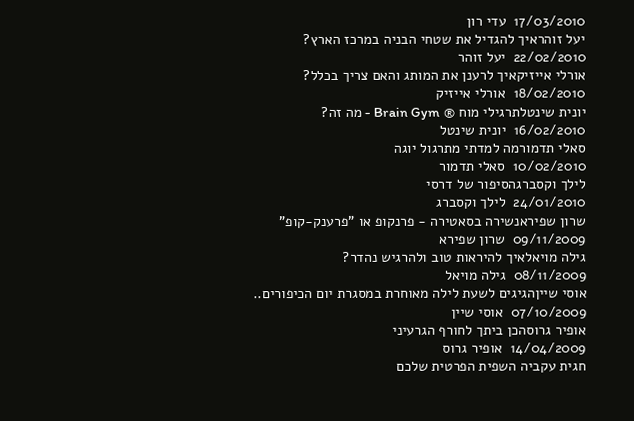17/03/2010  עדי רון
יעל זוהראיך להגדיל את שטחי הבניה במרכז הארץ?
22/02/2010  יעל זוהר
אורלי אייזיקאיך לרענן את המותג והאם צריך בכלל?
18/02/2010  אורלי אייזיק
יונית שינטלתרגילי מוח ® Brain Gym - מה זה?
16/02/2010  יונית שינטל
סאלי תדמורמה למדתי מתרגול יוגה
10/02/2010  סאלי תדמור
לילך וקסברגהסיפור של דרסי
24/01/2010  לילך וקסברג
שרון שפיראנשירה בסאטירה - פרנקופ או "פרענק-קופ"
09/11/2009  שרון שפירא
גילה מויאלאיך להיראות טוב ולהרגיש נהדר?
08/11/2009  גילה מויאל
אוסי שייןהגיגים לשעת לילה מאוחרת במסגרת יום הכיפורים..
07/10/2009  אוסי שיין
אופיר גרוסהכן ביתך לחורף הגרעיני
14/04/2009  אופיר גרוס
חגית עקביה השפית הפרטית שלכם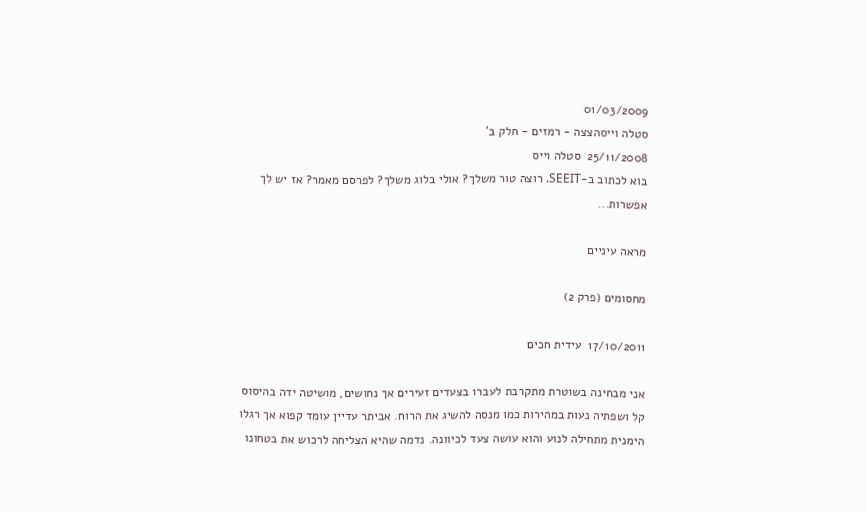01/03/2009
סטלה וייסהצצה - רמזים - חלק ב'
25/11/2008  סטלה וייס
בוא לכתוב ב-SEEIT. רוצה טור משלך? אולי בלוג משלך? לפרסם מאמר? אז יש לך אפשרות...

מראה עיניים

מחסומים (פרק 2)

17/10/2011  עידית חכים

אני מבחינה בשוטרת מתקרבת לעברו בצעדים זעירים אך נחושים, מושיטה ידה בהיסוס קל ושפתיה נעות במהירות כמו מנסה להשיג את הרוח. אביתר עדיין עומד קפוא אך רגלו הימנית מתחילה לנוע והוא עושה צעד לכיוונה. נדמה שהיא הצליחה לרכוש את בטחונו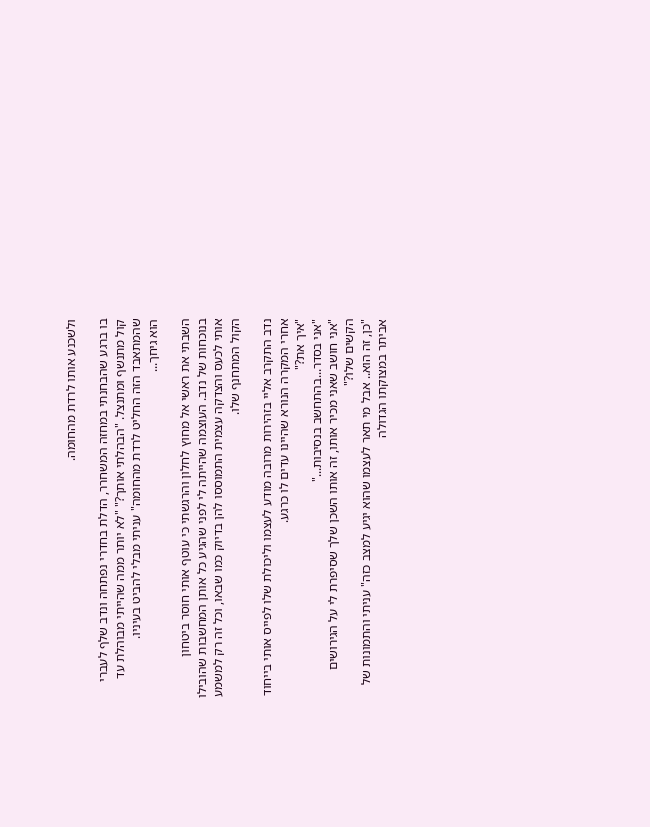ולשכנע אותו לרדת מהחומה.

בו ברגע שהבחנתי במחזה המשחרר, הדלת בחדרי נפתחה ונדב שלף לעברי קול מתנשף ומתנצל. "הבהלתי אותך?" "לא יותר ממה שהייתי מבוהלת עד שהמתאבד הזה החליט לרדת מהחומה" עניתי מבלי להביט בעיניו.
הוא גיחך...

השבתי את ראשי אל מחוץ לחלון והרגשתי כי עוטף אותי חוסר ביטחון בנוכחות של נדב. העוצמה שהייתה לי לפני שהגיע כל אותן המחשבות שהובילו אותי לכעס והצדקה עצמית התמוססו להן בדיוק כמו שבאו, וכל זה רק למשמע הקול המתחנף שלו.

נדב התקרב אליי בזהירות מרובה מודע לעצמו וליכולת שלו לפייס אותי בייחוד אחרי המקרה הנורא שהיינו עדים לו כרגע.
"איך את?"
"אני בסדר...בהתחשב בנסיבות..."
"אני חושב שאני מכיר אותו, זה אותו השכן שלך שסיפרת לי על הגירושים הקשים שלו?"
"כן, זה הוא.. אבל מי תאר לעצמו שהוא יגיע למצב כזה" עניתי והתמונות של אביתר במצוקתו הגדולה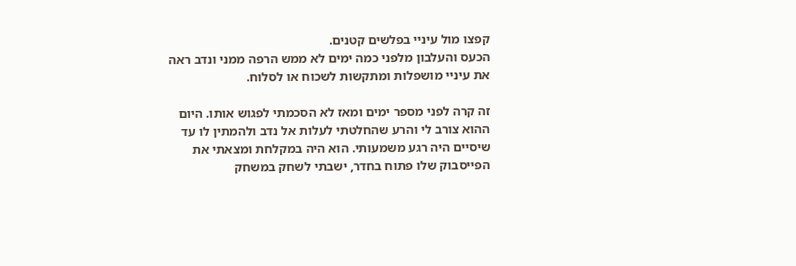קפצו מול עיניי בפלשים קטנים.
הכעס והעלבון מלפני כמה ימים לא ממש הרפה ממני ונדב ראה את עיניי מושפלות ומתקשות לשכוח או לסלוח.

זה קרה לפני מספר ימים ומאז לא הסכמתי לפגוש אותו. היום ההוא צורב לי והרע שהחלטתי לעלות אל נדב ולהמתין לו עד שיסיים היה רגע משמעותי. הוא היה במקלחת ומצאתי את הפייסבוק שלו פתוח בחדר, ישבתי לשחק במשחק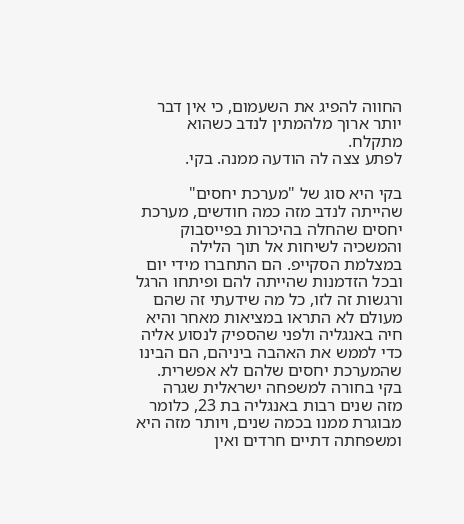החווה להפיג את השעמום, כי אין דבר יותר ארוך מלהמתין לנדב כשהוא מתקלח.
לפתע צצה לה הודעה ממנה. בקי.

בקי היא סוג של "מערכת יחסים" שהייתה לנדב מזה כמה חודשים, מערכת יחסים שהחלה בהיכרות בפייסבוק והמשכיה לשיחות אל תוך הלילה במצלמת הסקייפ. הם התחברו מידי יום ובכל הזדמנות שהייתה להם ופיתחו הרגל ורגשות זה לזו, כל מה שידעתי זה שהם מעולם לא התראו במציאות מאחר והיא חיה באנגליה ולפני שהספיק לנסוע אליה כדי לממש את האהבה ביניהם, הם הבינו שהמערכת יחסים שלהם לא אפשרית. בקי בחורה למשפחה ישראלית שגרה מזה שנים רבות באנגליה בת 23, כלומר מבוגרת ממנו בכמה שנים, ויותר מזה היא ומשפחתה דתיים חרדים ואין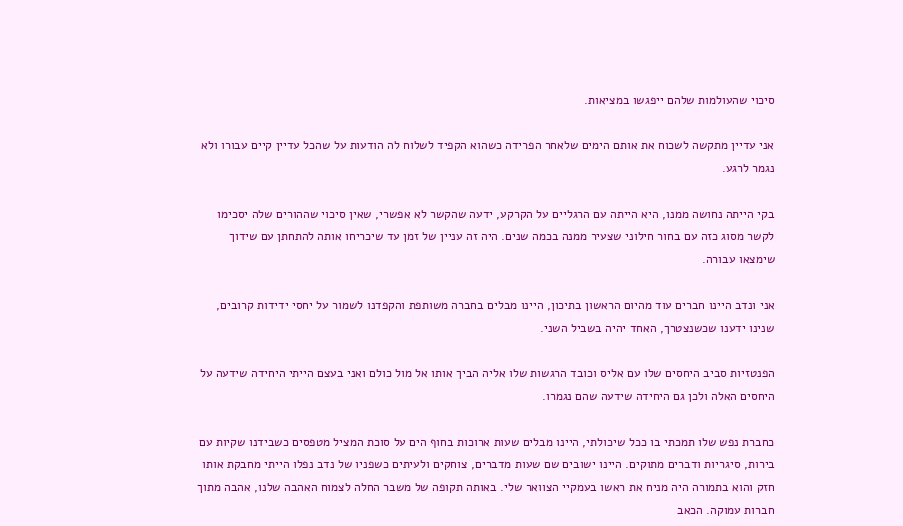סיכוי שהעולמות שלהם ייפגשו במציאות.

אני עדיין מתקשה לשכוח את אותם הימים שלאחר הפרידה כשהוא הקפיד לשלוח לה הודעות על שהכל עדיין קיים עבורו ולא נגמר לרגע.

בקי הייתה נחושה ממנו, היא הייתה עם הרגליים על הקרקע, ידעה שהקשר לא אפשרי, שאין סיכוי שההורים שלה יסכימו לקשר מסוג כזה עם בחור חילוני שצעיר ממנה בכמה שנים. היה זה עניין של זמן עד שיכריחו אותה להתחתן עם שידוך שימצאו עבורה.

אני ונדב היינו חברים עוד מהיום הראשון בתיכון, היינו מבלים בחברה משותפת והקפדנו לשמור על יחסי ידידות קרובים, שנינו ידענו שכשנצטרך, האחד יהיה בשביל השני.

הפנטזיות סביב היחסים שלו עם אליס וכובד הרגשות שלו אליה הביך אותו אל מול כולם ואני בעצם הייתי היחידה שידעה על היחסים האלה ולכן גם היחידה שידעה שהם נגמרו.

כחברת נפש שלו תמכתי בו ככל שיכולתי, היינו מבלים שעות ארוכות בחוף הים על סוכת המציל מטפסים כשבידנו שקיות עם בירות, סיגריות ודברים מתוקים. היינו ישובים שם שעות מדברים, צוחקים ולעיתים כשפניו של נדב נפלו הייתי מחבקת אותו חזק והוא בתמורה היה מניח את ראשו בעמקיי הצוואר שלי. באותה תקופה של משבר החלה לצמוח האהבה שלנו, אהבה מתוך חברות עמוקה. הכאב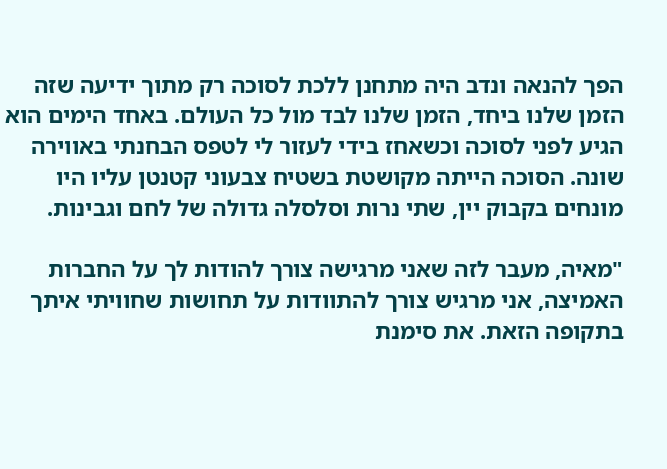הפך להנאה ונדב היה מתחנן ללכת לסוכה רק מתוך ידיעה שזה הזמן שלנו ביחד, הזמן שלנו לבד מול כל העולם. באחד הימים הוא הגיע לפני לסוכה וכשאחז בידי לעזור לי לטפס הבחנתי באווירה שונה. הסוכה הייתה מקושטת בשטיח צבעוני קטנטן עליו היו מונחים בקבוק יין, שתי נרות וסלסלה גדולה של לחם וגבינות.

"מאיה, מעבר לזה שאני מרגישה צורך להודות לך על החברות האמיצה, אני מרגיש צורך להתוודות על תחושות שחוויתי איתך בתקופה הזאת. את סימנת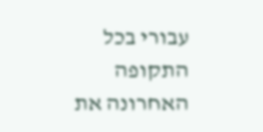עבורי בכל התקופה האחרונה את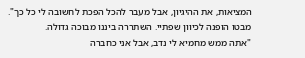המציאות, את ההיגיון, אבל מעבר להכל הפכת לחשובה לי כל כך".
מבטו הופנה לכיוון שפתיי. השתררה ביננו מבוכה גדולה.
"אתה ממש מחמיא לי נדב, אבל אני כחברה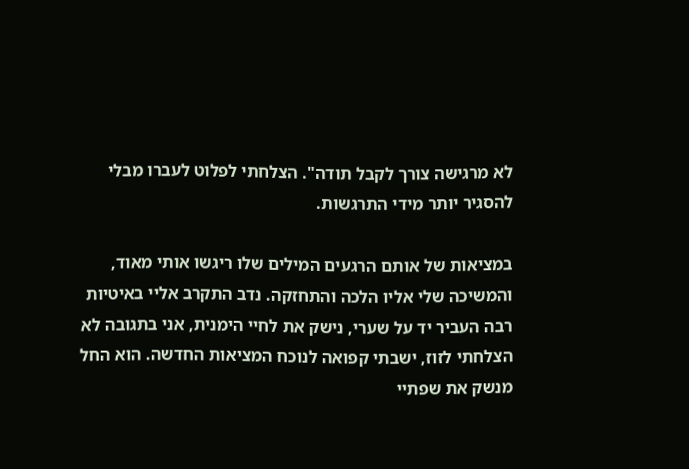לא מרגישה צורך לקבל תודה". הצלחתי לפלוט לעברו מבלי להסגיר יותר מידי התרגשות.

במציאות של אותם הרגעים המילים שלו ריגשו אותי מאוד, והמשיכה שלי אליו הלכה והתחזקה. נדב התקרב אליי באיטיות רבה העביר יד על שערי, נישק את לחיי הימנית, אני בתגובה לא הצלחתי לזוז, ישבתי קפואה לנוכח המציאות החדשה. הוא החל מנשק את שפתיי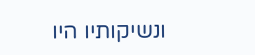ונשיקותיו היו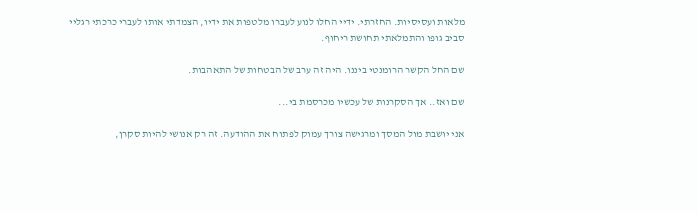מלאות ועסיסיות. החזרתי. ידיי החלו לנוע לעברו מלטפות את ידיו, הצמדתי אותו לעברי כרכתי רגליי סביב גופו והתמלאתי תחושת ריחוף.

שם החל הקשר הרומנטי ביננו. היה זה ערב של הבטחות של התאהבות.

שם ואז.. אך הסקרנות של עכשיו מכרסמת בי...

אני יושבת מול המסך ומרגישה צורך עמוק לפתוח את ההודעה. זה רק אנושי להיות סקרן,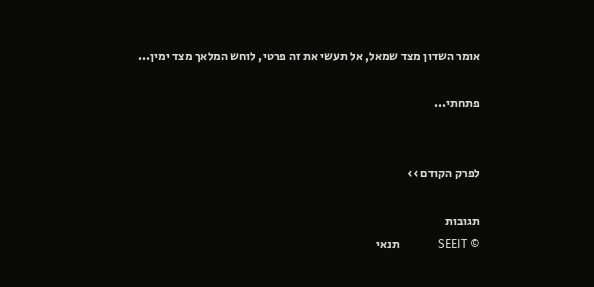אומר השדון מצד שמאל, אל תעשי את זה פרטי, לוחש המלאך מצד ימין...

פתחתי...


לפרק הקודם ››

תגובות
© SEEIT             תנאי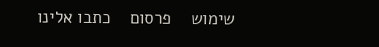שימוש    פרסום    כתבו אלינו